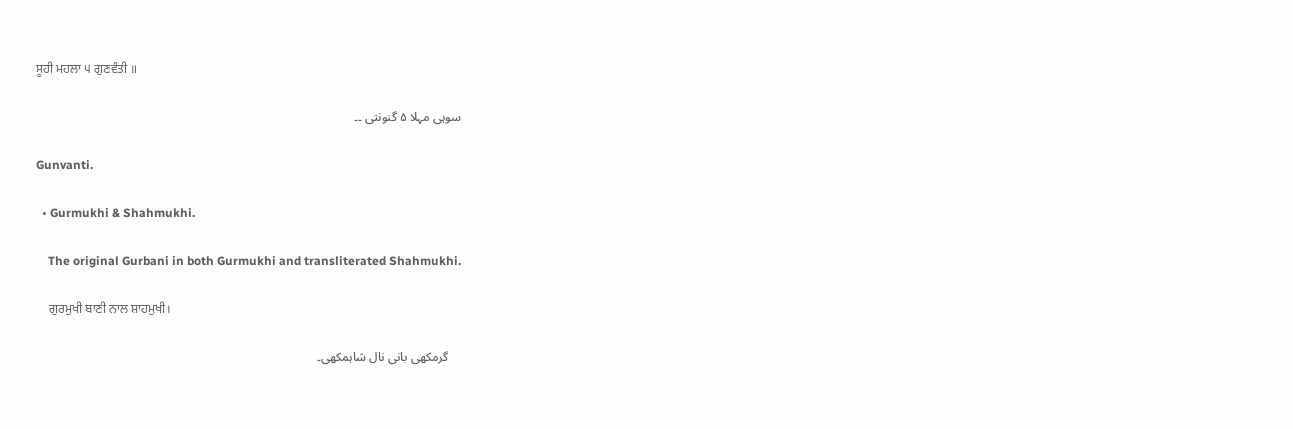ਸੂਹੀ ਮਹਲਾ ੫ ਗੁਣਵੰਤੀ ॥

سوہی مہلا ۵ گنونتی ۔۔

Gunvanti.

  • Gurmukhi & Shahmukhi.

    The original Gurbani in both Gurmukhi and transliterated Shahmukhi.

    ਗੁਰਮੁਖੀ ਬਾਣੀ ਨਾਲ ਸ਼ਾਹਮੁਖੀ।

    گرمکھی بانی نال شاہمکھی۔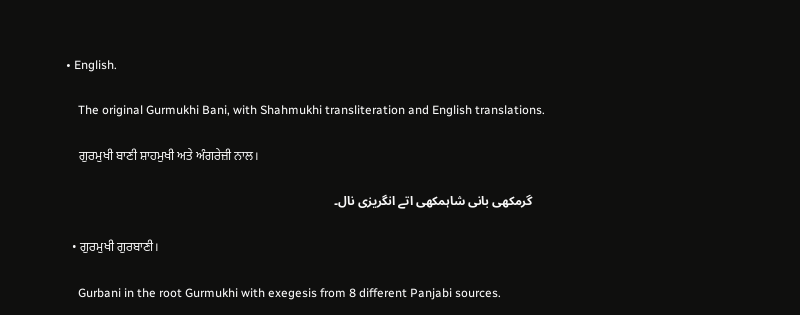• English.

    The original Gurmukhi Bani, with Shahmukhi transliteration and English translations.

    ਗੁਰਮੁਖੀ ਬਾਣੀ ਸ਼ਾਹਮੁਖੀ ਅਤੇ ਅੰਗਰੇਜ਼ੀ ਨਾਲ।

    گرمکھی بانی شاہمکھی اتے انگریزی نال۔

  • ਗੁਰਮੁਖੀ ਗੁਰਬਾਣੀ।

    Gurbani in the root Gurmukhi with exegesis from 8 different Panjabi sources.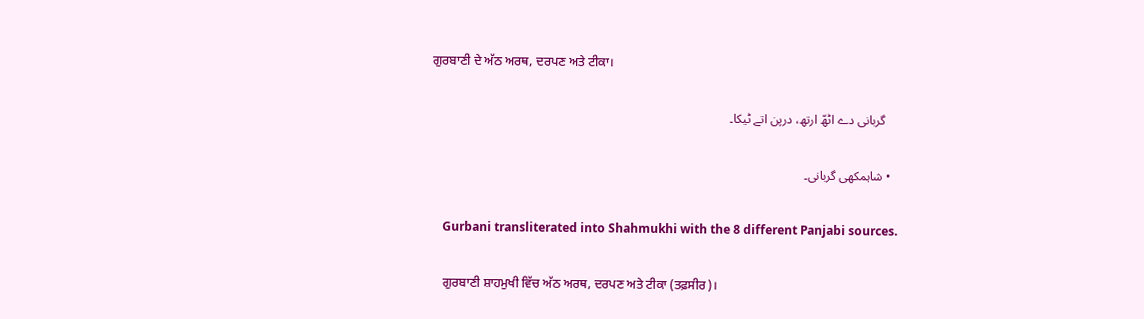ਗੁਰਬਾਣੀ ਦੇ ਅੱਠ ਅਰਥ, ਦਰਪਣ ਅਤੇ ਟੀਕਾ।

    گربانی دے اٹھّ ارتھ، درپن اتے ٹیکا۔

  • شاہمکھی گربانی۔

    Gurbani transliterated into Shahmukhi with the 8 different Panjabi sources.

    ਗੁਰਬਾਣੀ ਸ਼ਾਹਮੁਖੀ ਵਿੱਚ ਅੱਠ ਅਰਥ, ਦਰਪਣ ਅਤੇ ਟੀਕਾ (ਤਫ਼ਸੀਰ)।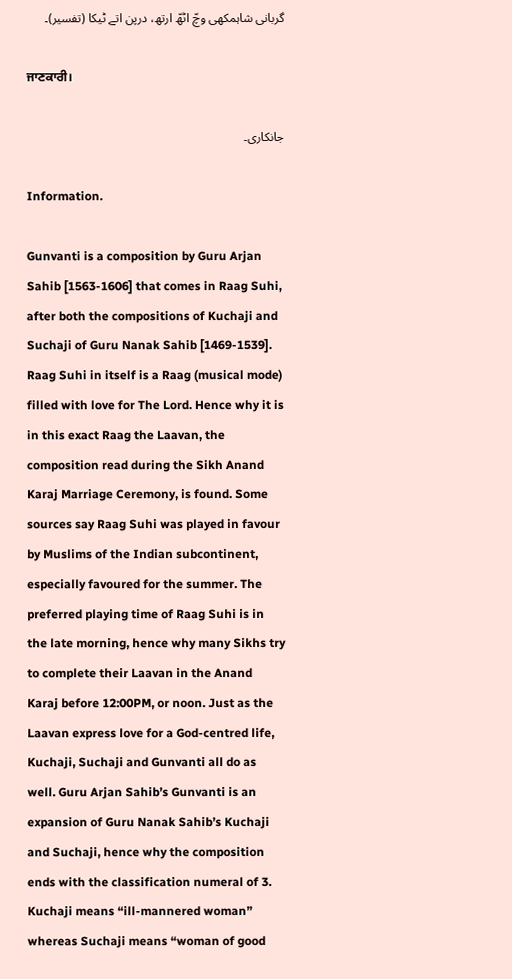گربانی شاہمکھی وچّ اٹھّ ارتھ، درپن اتے ٹیکا (تفسیر)۔

ਜਾਣਕਾਰੀ।

جانکاری۔

Information.

Gunvanti is a composition by Guru Arjan Sahib [1563-1606] that comes in Raag Suhi, after both the compositions of Kuchaji and Suchaji of Guru Nanak Sahib [1469-1539]. Raag Suhi in itself is a Raag (musical mode) filled with love for The Lord. Hence why it is in this exact Raag the Laavan, the composition read during the Sikh Anand Karaj Marriage Ceremony, is found. Some sources say Raag Suhi was played in favour by Muslims of the Indian subcontinent, especially favoured for the summer. The preferred playing time of Raag Suhi is in the late morning, hence why many Sikhs try to complete their Laavan in the Anand Karaj before 12:00PM, or noon. Just as the Laavan express love for a God-centred life, Kuchaji, Suchaji and Gunvanti all do as well. Guru Arjan Sahib’s Gunvanti is an expansion of Guru Nanak Sahib’s Kuchaji and Suchaji, hence why the composition ends with the classification numeral of 3. Kuchaji means “ill-mannered woman” whereas Suchaji means “woman of good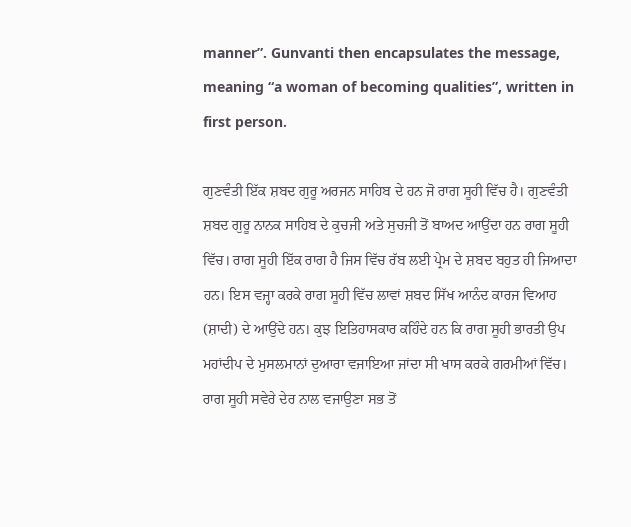manner”. Gunvanti then encapsulates the message, meaning “a woman of becoming qualities”, written in first person.

ਗੁਣਵੰਤੀ ਇੱਕ ਸ਼ਬਦ ਗੁਰੂ ਅਰਜਨ ਸਾਹਿਬ ਦੇ ਹਨ ਜੋ ਰਾਗ ਸੂਹੀ ਵਿੱਚ ਹੈ। ਗੁਣਵੰਤੀ ਸ਼ਬਦ ਗੁਰੂ ਨਾਨਕ ਸਾਹਿਬ ਦੇ ਕੁਚਜੀ ਅਤੇ ਸੁਚਜੀ ਤੋਂ ਬਾਅਦ ਆਉਂਦਾ ਹਨ ਰਾਗ ਸੂਹੀ ਵਿੱਚ। ਰਾਗ ਸੂਹੀ ਇੱਕ ਰਾਗ ਹੈ ਜਿਸ ਵਿੱਚ ਰੱਬ ਲਈ ਪ੍ਰੇਮ ਦੇ ਸ਼ਬਦ ਬਹੁਤ ਹੀ ਜਿਆਦਾ ਹਨ। ਇਸ ਵਜ੍ਹਾ ਕਰਕੇ ਰਾਗ ਸੂਹੀ ਵਿੱਚ ਲਾਵਾਂ ਸ਼ਬਦ ਸਿੱਖ ਆਨੰਦ ਕਾਰਜ ਵਿਆਹ (ਸ਼ਾਦੀ) ਦੇ ਆਉਂਦੇ ਹਨ। ਕੁਝ ਇਤਿਹਾਸਕਾਰ ਕਹਿੰਦੇ ਹਨ ਕਿ ਰਾਗ ਸੂਹੀ ਭਾਰਤੀ ਉਪ ਮਹਾਂਦੀਪ ਦੇ ਮੁਸਲਮਾਨਾਂ ਦੁਆਰਾ ਵਜਾਇਆ ਜਾਂਦਾ ਸੀ ਖਾਸ ਕਰਕੇ ਗਰਮੀਆਂ ਵਿੱਚ। ਰਾਗ ਸੂਹੀ ਸਵੇਰੇ ਦੇਰ ਨਾਲ ਵਜਾਉਣਾ ਸਭ ਤੋਂ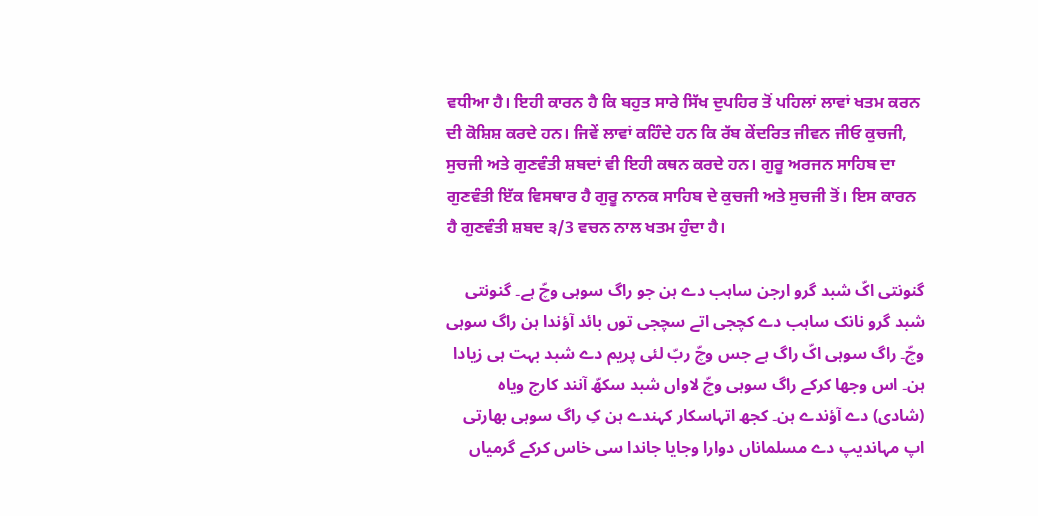ਵਧੀਆ ਹੈ। ਇਹੀ ਕਾਰਨ ਹੈ ਕਿ ਬਹੁਤ ਸਾਰੇ ਸਿੱਖ ਦੁਪਹਿਰ ਤੋਂ ਪਹਿਲਾਂ ਲਾਵਾਂ ਖਤਮ ਕਰਨ ਦੀ ਕੋਸ਼ਿਸ਼ ਕਰਦੇ ਹਨ। ਜਿਵੇਂ ਲਾਵਾਂ ਕਹਿੰਦੇ ਹਨ ਕਿ ਰੱਬ ਕੇਂਦਰਿਤ ਜੀਵਨ ਜੀਓ ਕੁਚਜੀ, ਸੁਚਜੀ ਅਤੇ ਗੁਣਵੰਤੀ ਸ਼ਬਦਾਂ ਵੀ ਇਹੀ ਕਥਨ ਕਰਦੇ ਹਨ। ਗੁਰੂ ਅਰਜਨ ਸਾਹਿਬ ਦਾ ਗੁਣਵੰਤੀ ਇੱਕ ਵਿਸਥਾਰ ਹੈ ਗੁਰੂ ਨਾਨਕ ਸਾਹਿਬ ਦੇ ਕੁਚਜੀ ਅਤੇ ਸੁਚਜੀ ਤੋਂ। ਇਸ ਕਾਰਨ ਹੈ ਗੁਣਵੰਤੀ ਸ਼ਬਦ ੩/3 ਵਚਨ ਨਾਲ ਖਤਮ ਹੁੰਦਾ ਹੈ।

گنونتی اکّ شبد گرو ارجن ساہب دے ہن جو راگ سوہی وچّ ہے۔ گنونتی شبد گرو نانک ساہب دے کچجی اتے سچجی توں بائد آؤندا ہن راگ سوہی وچّ۔ راگ سوہی اکّ راگ ہے جس وچّ ربّ لئی پریم دے شبد بہت ہی زیادا ہن۔ اس وجھا کرکے راگ سوہی وچّ لاواں شبد سکھّ آنند کارج ویاہ (شادی) دے آؤندے ہن۔ کجھ اتہاسکار کہندے ہن کِ راگ سوہی بھارتی اپ مہاندیپ دے مسلماناں دوارا وجایا جاندا سی خاس کرکے گرمیاں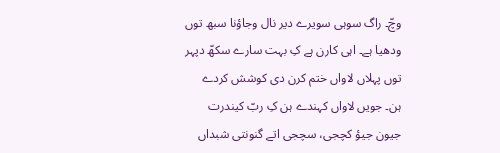وچّ۔ راگ سوہی سویرے دیر نال وجاؤنا سبھ توں ودھیا ہے۔ اہی کارن ہے کِ بہت سارے سکھّ دپہر توں پہلاں لاواں ختم کرن دی کوشش کردے ہن۔ جویں لاواں کہندے ہن کِ ربّ کیندرت جیون جیؤ کچجی، سچجی اتے گنونتی شبداں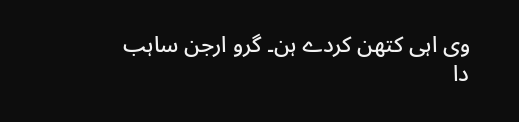وی اہی کتھن کردے ہن۔ گرو ارجن ساہب دا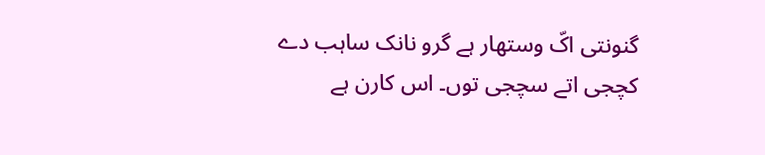گنونتی اکّ وستھار ہے گرو نانک ساہب دے کچجی اتے سچجی توں۔ اس کارن ہے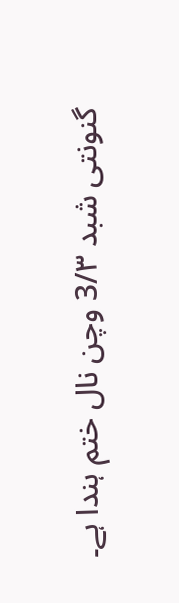گنونتی شبد 3/۳ وچن نال ختم ہندا ہے۔